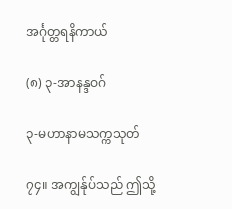အင်္ဂုတ္တရနိကာယ်

(၈) ၃-အာနန္ဒဝဂ်

၃-မဟာနာမသက္ကသုတ်

၇၄။ အကျွန်ုပ်သည် ဤသို့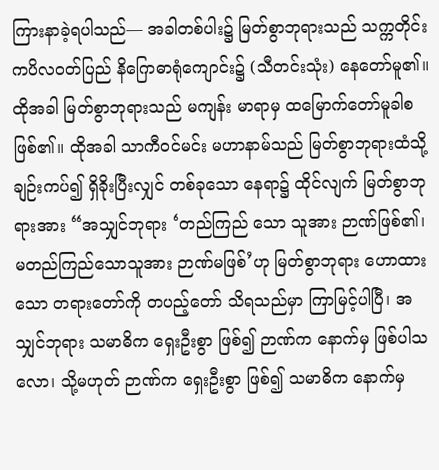ကြားနာခဲ့ရပါသည်— အခါတစ်ပါး၌ မြတ်စွာဘုရားသည် သက္ကတိုင်း ကပိလဝတ်ပြည် နိဂြောဓာရုံကျောင်း၌ (သီတင်းသုံး) နေတော်မူ၏။ ထိုအခါ မြတ်စွာဘုရားသည် မကျန်း မာရာမှ ထမြောက်တော်မူခါစ ဖြစ်၏။ ထိုအခါ သာကီဝင်မင်း မဟာနာမ်သည် မြတ်စွာဘုရားထံသို့ ချဉ်းကပ်၍ ရှိခိုးပြီးလျှင် တစ်ခုသော နေရာ၌ ထိုင်လျက် မြတ်စွာဘုရားအား “အသျှင်ဘုရား ‘တည်ကြည် သော သူအား ဉာဏ်ဖြစ်၏၊ မတည်ကြည်သောသူအား ဉာဏ်မဖြစ်’ဟု မြတ်စွာဘုရား ဟောထားသော တရားတော်ကို တပည့်တော် သိရသည်မှာ ကြာမြင့်ပါပြီ၊ အသျှင်ဘုရား သမာဓိက ရှေးဦးစွာ ဖြစ်၍ ဉာဏ်က နောက်မှ ဖြစ်ပါသလော၊ သို့မဟုတ် ဉာဏ်က ရှေးဦးစွာ ဖြစ်၍ သမာဓိက နောက်မှ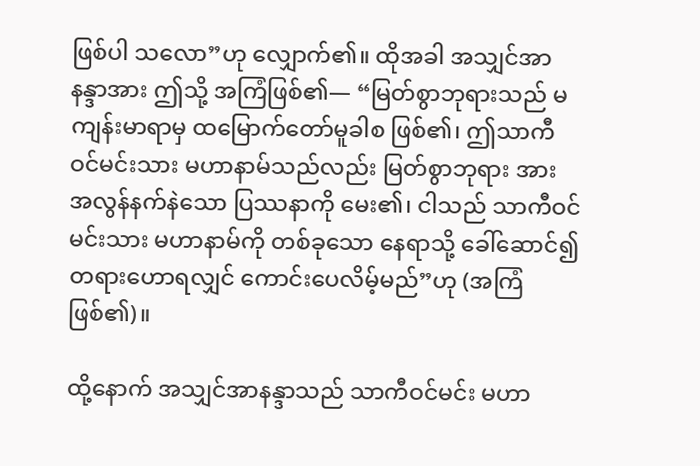ဖြစ်ပါ သလော”ဟု လျှောက်၏။ ထိုအခါ အသျှင်အာနန္ဒာအား ဤသို့ အကြံဖြစ်၏— “မြတ်စွာဘုရားသည် မကျန်းမာရာမှ ထမြောက်တော်မူခါစ ဖြစ်၏၊ ဤသာကီဝင်မင်းသား မဟာနာမ်သည်လည်း မြတ်စွာဘုရား အား အလွန်နက်နဲသော ပြဿနာကို မေး၏၊ ငါသည် သာကီဝင်မင်းသား မဟာနာမ်ကို တစ်ခုသော နေရာသို့ ခေါ်ဆောင်၍တရားဟောရလျှင် ကောင်းပေလိမ့်မည်”ဟု (အကြံဖြစ်၏)။

ထို့နောက် အသျှင်အာနန္ဒာသည် သာကီဝင်မင်း မဟာ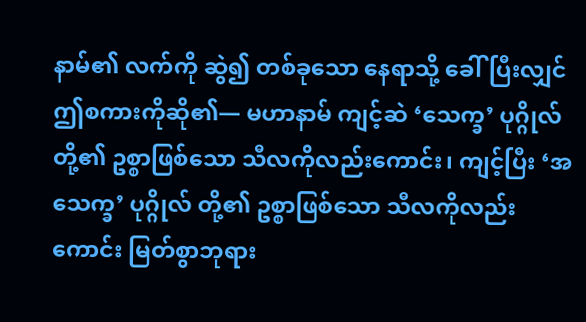နာမ်၏ လက်ကို ဆွဲ၍ တစ်ခုသော နေရာသို့ ခေါ်ပြီးလျှင် ဤစကားကိုဆို၏— မဟာနာမ် ကျင့်ဆဲ ‘သေက္ခ’ ပုဂ္ဂိုလ်တို့၏ ဥစ္စာဖြစ်သော သီလကိုလည်းကောင်း၊ ကျင့်ပြီး ‘အသေက္ခ’ ပုဂ္ဂိုလ် တို့၏ ဥစ္စာဖြစ်သော သီလကိုလည်းကောင်း မြတ်စွာဘုရား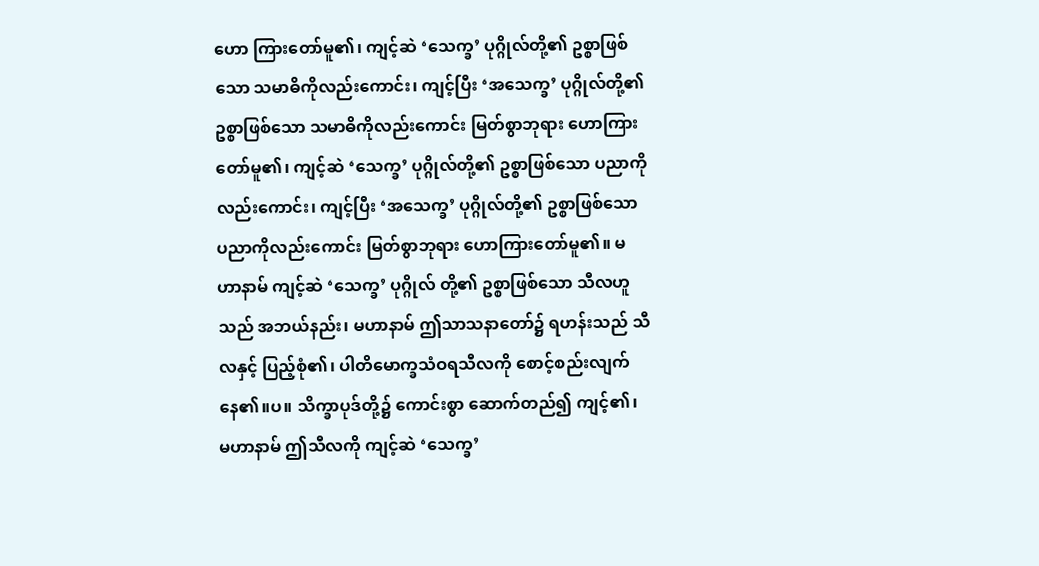ဟော ကြားတော်မူ၏၊ ကျင့်ဆဲ ‘သေက္ခ’ ပုဂ္ဂိုလ်တို့၏ ဥစ္စာဖြစ်သော သမာဓိကိုလည်းကောင်း၊ ကျင့်ပြီး ‘အသေက္ခ’ ပုဂ္ဂိုလ်တို့၏ ဥစ္စာဖြစ်သော သမာဓိကိုလည်းကောင်း မြတ်စွာဘုရား ဟောကြားတော်မူ၏၊ ကျင့်ဆဲ ‘သေက္ခ’ ပုဂ္ဂိုလ်တို့၏ ဥစ္စာဖြစ်သော ပညာကိုလည်းကောင်း၊ ကျင့်ပြီး ‘အသေက္ခ’ ပုဂ္ဂိုလ်တို့၏ ဥစ္စာဖြစ်သော ပညာကိုလည်းကောင်း မြတ်စွာဘုရား ဟောကြားတော်မူ၏။ မဟာနာမ် ကျင့်ဆဲ ‘သေက္ခ’ ပုဂ္ဂိုလ် တို့၏ ဥစ္စာဖြစ်သော သီလဟူသည် အဘယ်နည်း၊ မဟာနာမ် ဤသာသနာတော်၌ ရဟန်းသည် သီလနှင့် ပြည့်စုံ၏၊ ပါတိမောက္ခသံဝရသီလကို စောင့်စည်းလျက် နေ၏။ပ။ သိက္ခာပုဒ်တို့၌ ကောင်းစွာ ဆောက်တည်၍ ကျင့်၏၊ မဟာနာမ် ဤသီလကို ကျင့်ဆဲ ‘သေက္ခ’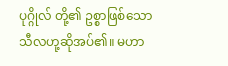ပုဂ္ဂိုလ် တို့၏ ဥစ္စာဖြစ်သော သီလဟု့ဆိုအပ်၏။ မဟာ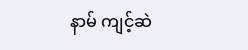နာမ် ကျင့်ဆဲ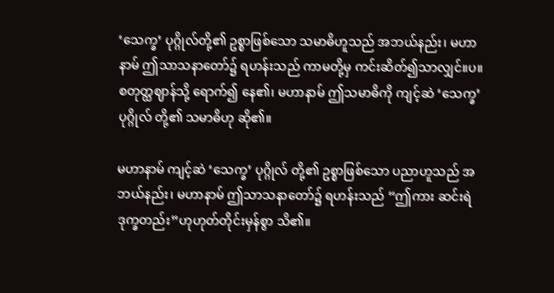‘သေက္ခ’ ပုဂ္ဂိုလ်တို့၏ ဥစ္စာဖြစ်သော သမာဓိဟူသည် အဘယ်နည်း၊ မဟာနာမ် ဤသာသနာတော်၌ ရဟန်းသည် ကာမတို့မှ ကင်းဆိတ်၍သာလျှင်။ပ။ စတုတ္ထဈာန်သို့ ရောက်၍ နေ၏၊ မဟာနာမ် ဤသမာဓိကို ကျင့်ဆဲ ‘သေက္ခ’ ပုဂ္ဂိုလ် တို့၏ သမာဓိဟု ဆို၏။

မဟာနာမ် ကျင့်ဆဲ ‘သေက္ခ’ ပုဂ္ဂိုလ် တို့၏ ဥစ္စာဖြစ်သော ပညာဟူသည် အဘယ်နည်း၊ မဟာနာမ် ဤသာသနာတော်၌ ရဟန်းသည် “ဤကား ဆင်းရဲဒုက္ခတည်း”ဟုဟုတ်တိုင်းမှန်စွာ သိ၏။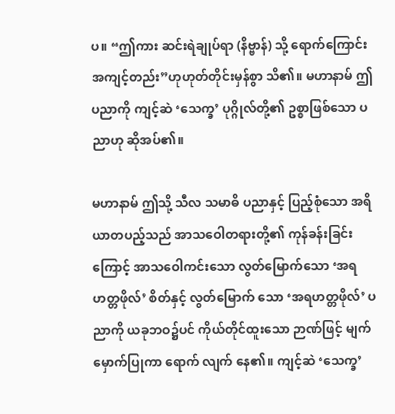ပ။ “ဤကား ဆင်းရဲချုပ်ရာ (နိဗ္ဗာန်) သို့ ရောက်ကြောင်း အကျင့်တည်း”ဟုဟုတ်တိုင်းမှန်စွာ သိ၏။ မဟာနာမ် ဤပညာကို ကျင့်ဆဲ ‘သေက္ခ’ ပုဂ္ဂိုလ်တို့၏ ဥစ္စာဖြစ်သော ပညာဟု ဆိုအပ်၏။

မဟာနာမ် ဤသို့ သီလ သမာဓိ ပညာနှင့် ပြည့်စုံသော အရိယာတပည့်သည် အာသဝေါတရားတို့၏ ကုန်ခန်းခြင်းကြောင့် အာသဝေါကင်းသော လွတ်မြောက်သော ‘အရဟတ္တဖိုလ်’ စိတ်နှင့် လွတ်မြောက် သော ‘အရဟတ္တဖိုလ်’ ပညာကို ယခုဘဝ၌ပင် ကိုယ်တိုင်ထူးသော ဉာဏ်ဖြင့် မျက်မှောက်ပြုကာ ရောက် လျက် နေ၏။ ကျင့်ဆဲ ‘သေက္ခ’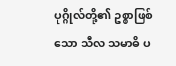ပုဂ္ဂိုလ်တို့၏ ဥစ္စာဖြစ်သော သီလ သမာဓိ ပ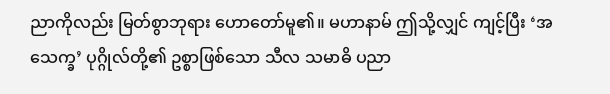ညာကိုလည်း မြတ်စွာဘုရား ဟောတော်မူ၏။ မဟာနာမ် ဤသို့လျှင် ကျင့်ပြီး ‘အသေက္ခ’ ပုဂ္ဂိုလ်တို့၏ ဥစ္စာဖြစ်သော သီလ သမာဓိ ပညာ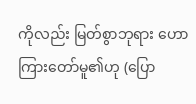ကိုလည်း မြတ်စွာဘုရား ဟောကြားတော်မူ၏ဟု (ပြော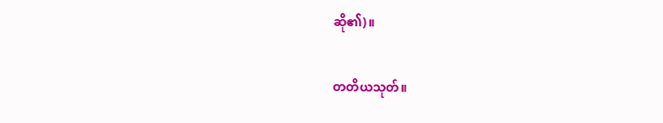ဆို၏)။

တတိယသုတ်။